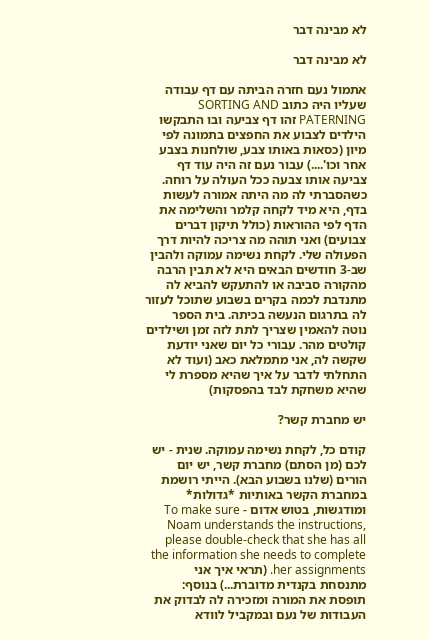לא מבינה דבר

לא מבינה דבר

אתמול נעם חזרה הביתה עם דף עבודה שעליו היה כתוב SORTING AND PATERNING זהו דף צביעה ובו התבקשו הילדים לצבוע את החפצים בתמונה לפי מיון (כסאות באותו צבע, שולחנות בצבע אחר וכו'....) עבור נעם זה היה עוד דף צביעה אותו צבעה ככל העולה על רוחה. כשהסברתי לה מה היתה אמורה לעשות בדף, היא מיד לקחה קלמר והשלימה את הדף לפי ההוראות (כולל תיקון דברים צבועים) ואני תוהה מה צריכה להיות דרך הפעולה שלי. לקחת נשימה עמוקה ולהבין שב-3 חודשים הבאים היא לא תבין הרבה מהקורה סביבה או להתעקש להביא לה מתנדבת לכמה בקרים בשבוע שתוכל לעזור לה בתרגום הנעשה בכיתה. בית הספר נוטה להאמין שצריך לתת לזה זמן ושילדים קולטים מהר. עבורי כל יום שאני יודעת שקשה לה, אני מתמלאת כאב (ועוד לא התחלתי לדבר על איך שהיא מספרת לי שהיא משחקת לבד בהפסקות)

יש מחברת קשר?

קודם כל, לקחת נשימה עמוקה. שנית - יש לכם (מן הסתם) מחברת קשר, יש יום הורים (שלנו בשבוע הבא). הייתי רושמת במחברת הקשר באותיות *גדולות* ומודגשות, בטוש אדום - To make sure Noam understands the instructions, please double-check that she has all the information she needs to complete her assignments. (תראי איך אני מתנסחת בקנדית מדוברת...) בנוסף: תופסת את המורה ומזכירה לה לבדוק את העבודות של נעם ובמקביל לוודא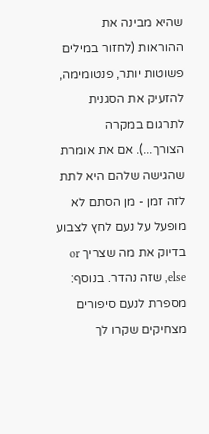שהיא מבינה את ההוראות (לחזור במילים פשוטות יותר, פנטומימה, להזעיק את הסגנית לתרגום במקרה הצורך...). אם את אומרת שהגישה שלהם היא לתת לזה זמן - מן הסתם לא מופעל על נעם לחץ לצבוע בדיוק את מה שצריך or else, שזה נהדר. בנוסף: מספרת לנעם סיפורים מצחיקים שקרו לך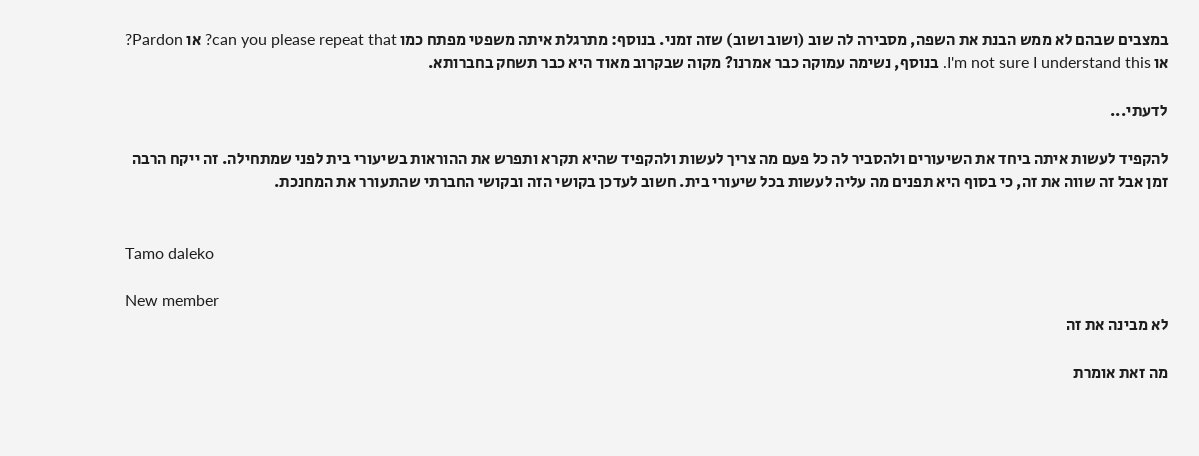במצבים שבהם לא ממש הבנת את השפה, מסבירה לה שוב (ושוב ושוב) שזה זמני. בנוסף: מתרגלת איתה משפטי מפתח כמו can you please repeat that? או Pardon? או I'm not sure I understand this. בנוסף, נשימה עמוקה כבר אמרנו? מקוה שבקרוב מאוד היא כבר תשחק בחברותא.

לדעתי...

להקפיד לעשות איתה ביחד את השיעורים ולהסביר לה כל פעם מה צריך לעשות ולהקפיד שהיא תקרא ותפרש את ההוראות בשיעורי בית לפני שמתחילה. זה ייקח הרבה זמן אבל זה שווה את זה, כי בסוף היא תפנים מה עליה לעשות בכל שיעורי בית. חשוב לעדכן בקושי הזה ובקושי החברתי שהתעורר את המחנכת.


Tamo daleko

New member
לא מבינה את זה

מה זאת אומרת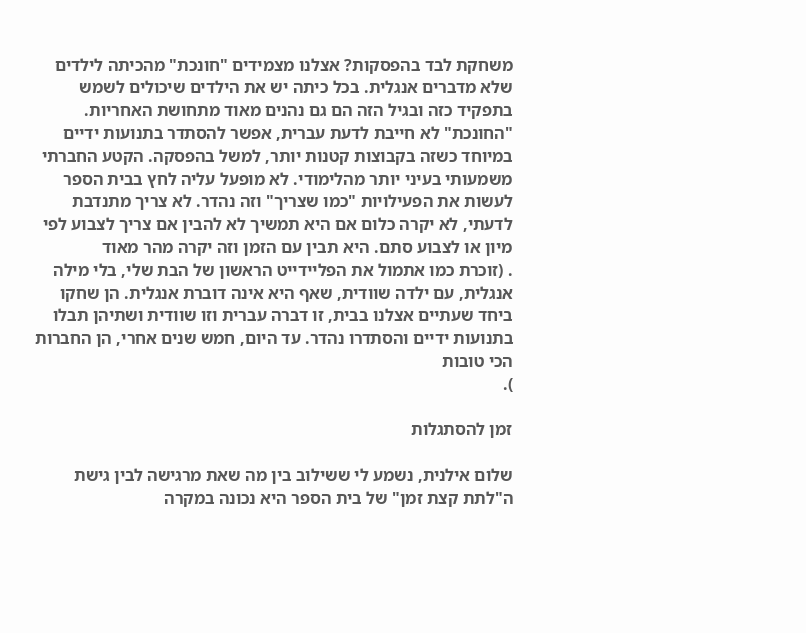משחקת לבד בהפסקות? אצלנו מצמידים "חונכת" מהכיתה לילדים שלא מדברים אנגלית. בכל כיתה יש את הילדים שיכולים לשמש בתפקיד כזה ובגיל הזה הם גם נהנים מאוד מתחושת האחריות. "החונכת" לא חייבת לדעת עברית, אפשר להסתדר בתנועות ידיים במיוחד כשזה בקבוצות קטנות יותר, למשל בהפסקה. הקטע החברתי משמעותי בעיני יותר מהלימודי. לא מופעל עליה לחץ בבית הספר לעשות את הפעילויות "כמו שצריך" וזה נהדר. לא צריך מתנדבת לדעתי, לא יקרה כלום אם היא תמשיך לא להבין אם צריך לצבוע לפי מיון או לצבוע סתם. היא תבין עם הזמן וזה יקרה מהר מאוד
. (זוכרת כמו אתמול את הפליידייט הראשון של הבת שלי, בלי מילה אנגלית, עם ילדה שוודית, שאף היא אינה דוברת אנגלית. הן שחקו ביחד שעתיים אצלנו בבית, זו דברה עברית וזו שוודית ושתיהן תבלו בתנועות ידיים והסתדרו נהדר. עד היום, חמש שנים אחרי, הן החברות הכי טובות
).

זמן להסתגלות

שלום אילנית, נשמע לי ששילוב בין מה שאת מרגישה לבין גישת ה"לתת קצת זמן" של בית הספר היא נכונה במקרה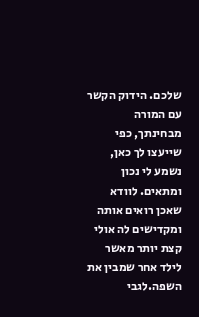שלכם. הידוק הקשר עם המורה מבחינתך, כפי שייעצו לך כאן, נשמע לי נכון ומתאים. לוודא שאכן רואים אותה ומקדישים לה אולי קצת יותר מאשר לילד אחר שמבין את השפה.לגבי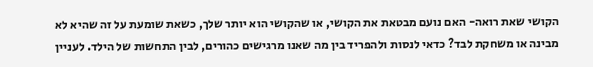הקושי שאת רואה- האם נועם מבטאת את הקושי, או שהקושי הוא יותר שלך, כשאת שומעת על זה שהיא לא מבינה או משחקת לבד? כדאי לנסות ולהפריד בין מה שאנו מרגישים כהורים, לבין התחשות של הילד. לעניין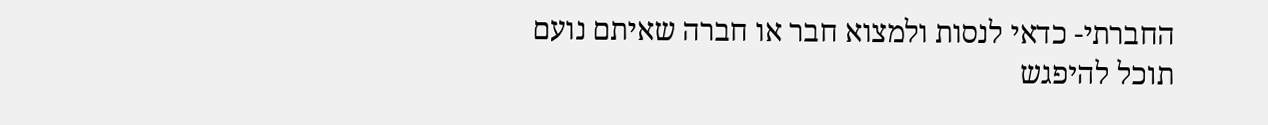החברתי- כדאי לנסות ולמצוא חבר או חברה שאיתם נועם תוכל להיפגש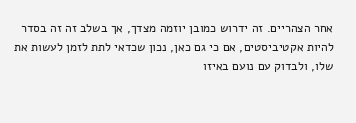אחר הצהריים. זה ידרוש כמובן יוזמה מצדך, אך בשלב זה זה בסדר להיות אקטיביסטים, אם כי גם כאן, נכון שכדאי לתת לזמן לעשות את שלו, ולבדוק עם נועם באיזו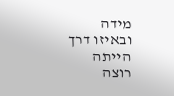מידה ובאיזו דרך הייתה רוצה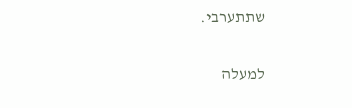שתתערבי.

למעלה